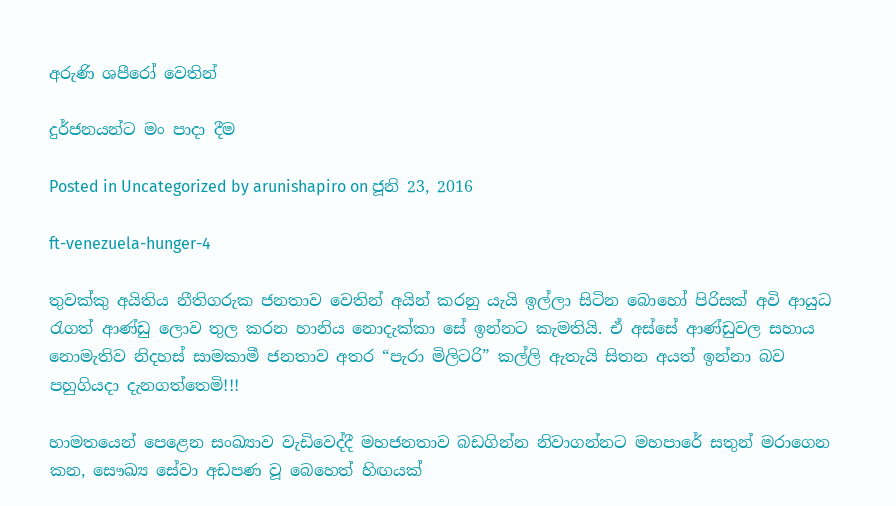අරුණි ශපීරෝ‍ වෙතින්

දුර්ජනයන්ට මං පාදා දීම

Posted in Uncategorized by arunishapiro on ජූනි 23, 2016

ft-venezuela-hunger-4

තුවක්කු අයිතිය නීතිගරුක ජනතාව වෙතින් අයින් කරනු යැයි ඉල්ලා සිටින බොහෝ පිරිසක් අවි ආයුධ රැගත් ආණ්ඩු ලොව තුල කරන හානිය නොදැක්කා සේ ඉන්නට කැමතියි. ඒ අස්සේ ආණ්ඩුවල සහාය නොමැතිව නිදහස් සාමකාමී ජනතාව අතර “පැරා මිලිටරි” කල්ලි ඇතැයි සිතන අයත් ඉන්නා බව පහුගියදා දැනගත්තෙමි!!!

හාමතයෙන් පෙළෙන සංඛ්‍යාව වැඩිවෙද්දී මහජනතාව බඩගින්න නිවාගන්නට මහපාරේ සතුන් මරාගෙන කන, සෞඛ්‍ය සේවා අඩපණ වූ බෙහෙත් හිඟයක්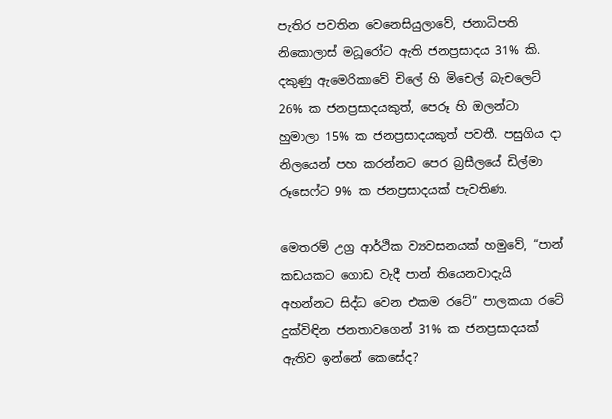පැතිර පවතින වෙනෙසියුලාවේ, ජනාධිපති නිකොලාස් මධූරෝට ඇති ජනප්‍රසාදය 31% කි. දකුණු ඇමෙරිකාවේ චිලේ හි මිචෙල් බැචලෙට් 26% ක ජනප්‍රසාදයකුත්, පෙරූ හි ඔලන්ටා හුමාලා 15% ක ජනප්‍රසාදයකුත් පවතී. පසුගිය දා නිලයෙන් පහ කරන්නට පෙර බ්‍රසීලයේ ඩිල්මා රූසෙෆ්ට 9% ක ජනප්‍රසාදයක් පැවතිණ.

මෙතරම් උග්‍ර ආර්ථික ව්‍යවසනයක් හමුවේ, “පාන් කඩයකට ගොඩ වැදී පාන් තියෙනවාදැයි අහන්නට සිද්ධ වෙන එකම රටේ” පාලකයා රටේ දුක්විඳින ජනතාවගෙන් 31% ක ජනප්‍රසාදයක් ඇතිව ඉන්නේ කෙසේද?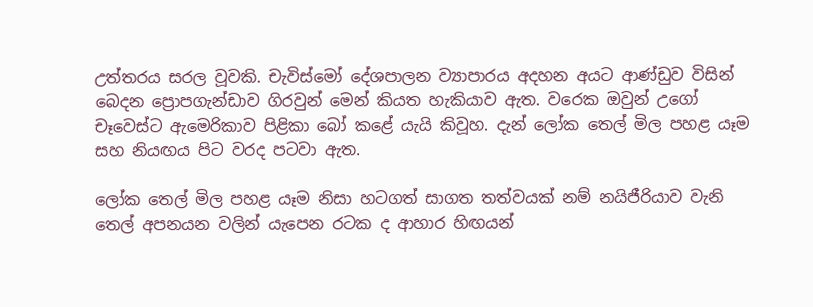උත්තරය සරල වූවකි. චැවිස්මෝ දේශපාලන ව්‍යාපාරය අදහන අයට ආණ්ඩුව විසින් බෙදන ප්‍රොපගැන්ඩාව ගිරවුන් මෙන් කියත හැකියාව ඇත. වරෙක ඔවුන් උගෝ චෑවෙස්ට ඇමෙරිකාව පිළිකා බෝ කළේ යැයි කිවූහ. දැන් ලෝක තෙල් මිල පහළ යෑම සහ නියඟය පිට වරද පටවා ඇත.

ලෝක තෙල් මිල පහළ යෑම නිසා හටගත් සාගත තත්වයක් නම් නයිජීරියාව වැනි තෙල් අපනයන වලින් යැපෙන රටක ද ආහාර හිඟයන්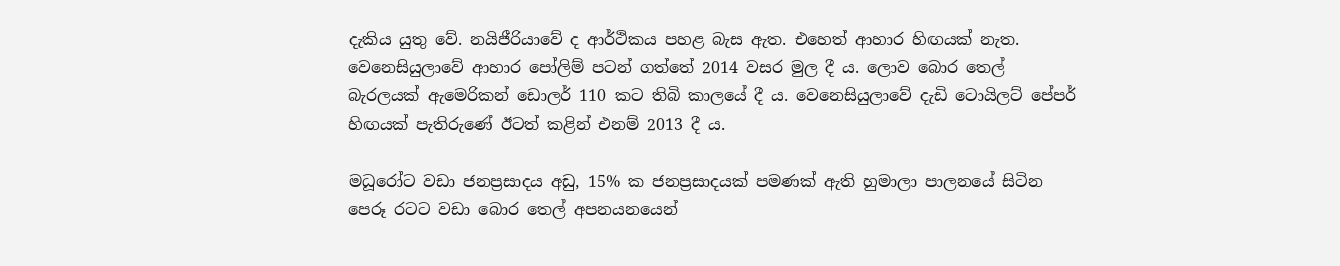දැකිය යුතු වේ. නයිජීරියාවේ ද ආර්ථිකය පහළ බැස ඇත. එහෙත් ආහාර හිඟයක් නැත. වෙනෙසියුලාවේ ආහාර පෝලිම් පටන් ගත්තේ 2014 වසර මුල දී ය. ලොව බොර තෙල් බැරලයක් ඇමෙරිකන් ඩොලර් 110 කට තිබි කාලයේ දී ය. වෙනෙසියුලාවේ දැඩි ටොයිලට් පේපර් හිඟයක් පැතිරුණේ ඊටත් කළින් එනම් 2013 දී ය.

මධූරෝට වඩා ජනප්‍රසාදය අඩු, 15% ක ජනප්‍රසාදයක් පමණක් ඇති හුමාලා පාලනයේ සිටින පෙරූ රටට වඩා බොර තෙල් අපනයනයෙන්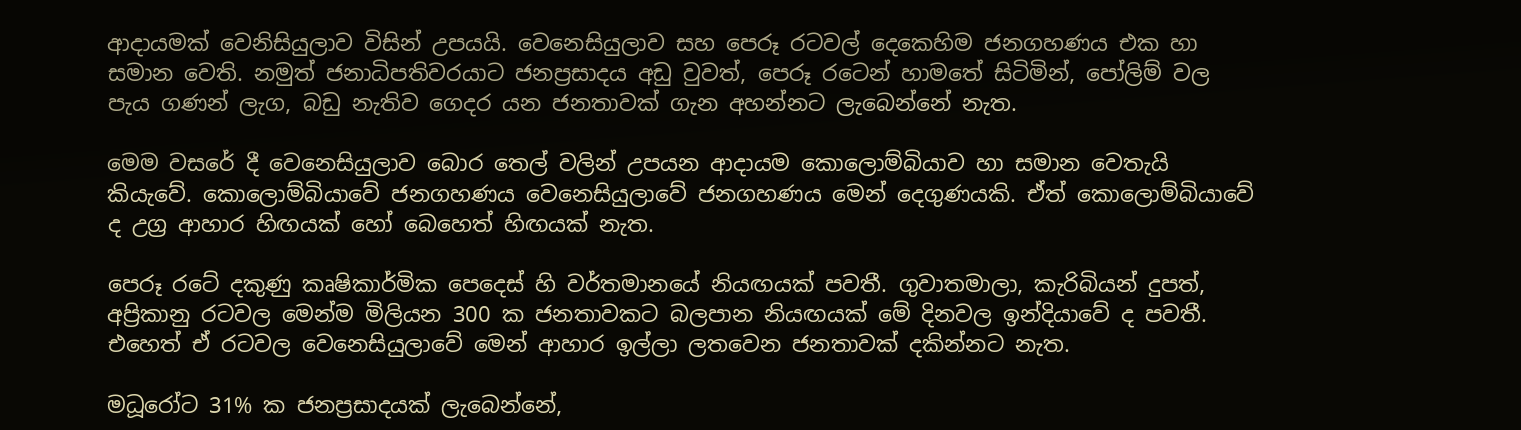ආදායමක් වෙනිසියුලාව විසින් උපයයි. වෙනෙසියුලාව සහ පෙරූ රටවල් දෙකෙහිම ජනගහණය එක හා සමාන වෙති. නමුත් ජනාධිපතිවරයාට ජනප්‍රසාදය අඩු වුවත්, පෙරූ රටෙන් හාමතේ සිටිමින්, පෝලිම් වල පැය ගණන් ලැග, බඩු නැතිව ගෙදර යන ජනතාවක් ගැන අහන්නට ලැබෙන්නේ නැත.

මෙම වසරේ දී වෙනෙසියුලාව බොර තෙල් වලින් උපයන ආදායම කොලොම්බියාව හා සමාන වෙතැයි කියැවේ. කොලොම්බියාවේ ජනගහණය වෙනෙසියුලාවේ ජනගහණය මෙන් දෙගුණයකි. ඒත් කොලොම්බියාවේ ද උග්‍ර ආහාර හිඟයක් හෝ බෙහෙත් හිඟයක් නැත.

පෙරූ රටේ දකුණු කෘෂිකාර්මික පෙදෙස් හි වර්තමානයේ නියඟයක් පවතී. ගුවාතමාලා, කැරිබියන් දුපත්, අප්‍රිකානු රටවල මෙන්ම මිලියන 300 ක ජනතාවකට බලපාන නියඟයක් මේ දිනවල ඉන්දියාවේ ද පවතී. එහෙත් ඒ රටවල වෙනෙසියුලාවේ මෙන් ආහාර ඉල්ලා ලතවෙන ජනතාවක් දකින්නට නැත.

මධූරෝට 31% ක ජනප්‍රසාදයක් ලැබෙන්නේ,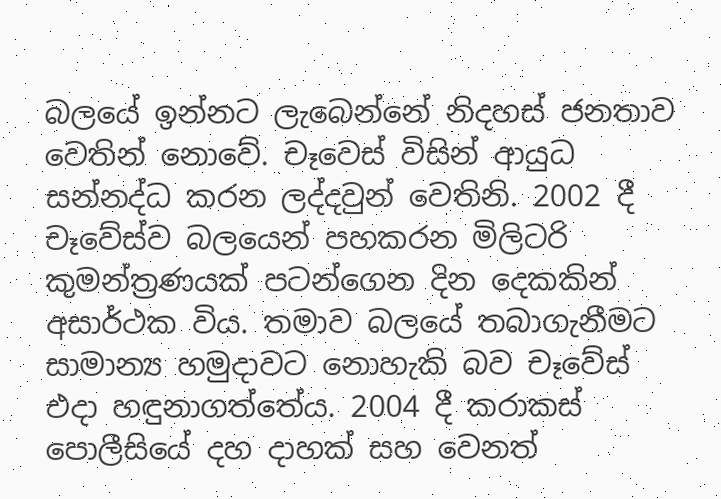බලයේ ඉන්නට ලැබෙන්නේ නිදහස් ජනතාව වෙතින් නොවේ. චෑවෙස් විසින් ආයුධ සන්නද්ධ කරන ලද්දවුන් වෙතිනි. 2002 දී චෑවේස්ව බලයෙන් පහකරන මිලිටරි කුමන්ත්‍රණයක් පටන්ගෙන දින දෙකකින් අසාර්ථක විය. තමාව බලයේ තබාගැනීමට සාමාන්‍ය හමුදාවට නොහැකි බව චෑවේස් එදා හඳුනාගත්තේය. 2004 දී කරාකස් පොලීසියේ දහ දාහක් සහ වෙනත්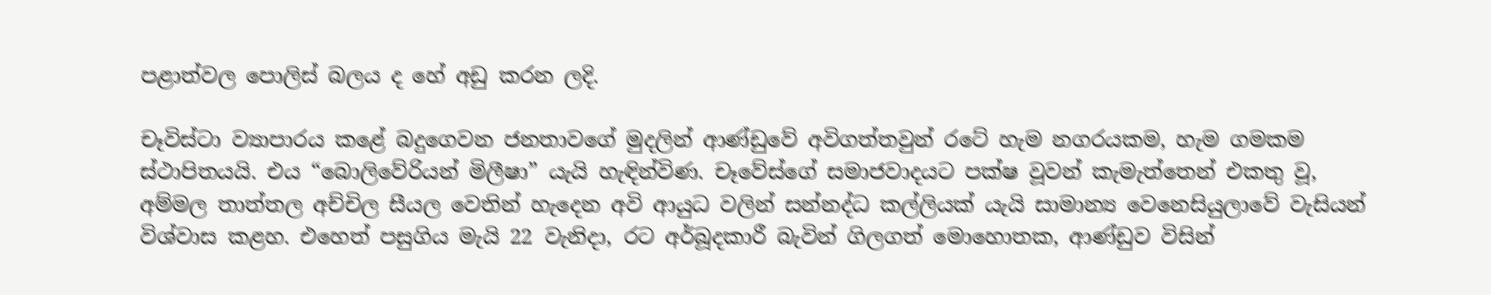පළාත්වල පොලිස් බලය ද හේ අඩු කරන ලදි.

චෑවිස්ටා ව්‍යාපාරය කළේ බදුගෙවන ජනතාවගේ මුදලින් ආණ්ඩුවේ අවිගත්තවුන් රටේ හැම නගරයකම, හැම ගමකම ස්ථාපිතයයි. එය “බොලිවේරියන් මිලීෂා” යැයි හැඳින්විණ. චෑවේස්ගේ සමාජවාදයට පක්ෂ වූවන් කැමැත්තෙන් එකතු වූ, අම්මල තාත්තල අච්චිල සීයල වෙතින් හැදෙන අවි ආයුධ වලින් සන්නද්ධ කල්ලියක් යැයි සාමාන්‍ය වෙනෙසියුලාවේ වැසියන් විශ්වාස කළහ. එහෙත් පසුගිය මැයි 22 වැනිදා, රට අර්බූදකාරී බැවින් ගිලගත් මොහොතක, ආණ්ඩුව විසින්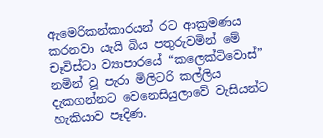ඇමෙරිකන්කාරයන් රට ආක්‍රමණය කරනවා යැයි බිය පතුරුවමින් මේ චෑවිස්ටා ව්‍යාපාරයේ “කලෙක්ටිවොස්” නමින් වූ පැරා මිලිටරි කල්ලිය දැකගන්නට වෙනෙසියුලාවේ වැසියන්ට හැකියාව පෑදිණ.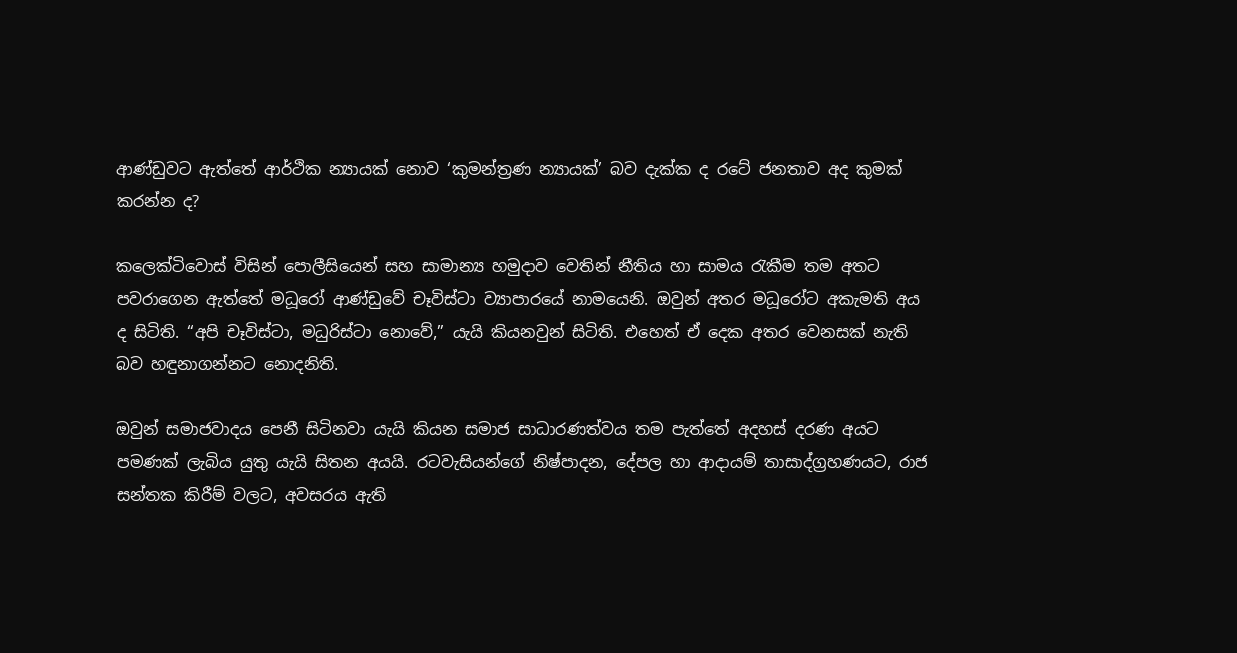ආණ්ඩුවට ඇත්තේ ආර්ථික න්‍යායක් නොව ‘කුමන්ත්‍රණ න්‍යායක්’ බව දැක්ක ද රටේ ජනතාව අද කුමක් කරන්න ද?

කලෙක්ටිවොස් විසින් පොලීසියෙන් සහ සාමාන්‍ය හමුදාව වෙතින් නීතිය හා සාමය රැකීම තම අතට පවරාගෙන ඇත්තේ මධූරෝ ආණ්ඩුවේ චෑවිස්ටා ව්‍යාපාරයේ නාමයෙනි. ඔවුන් අතර මධූරෝට අකැමති අය ද සිටිති. “අපි චෑවිස්ටා, මධුරිස්ටා නොවේ,” යැයි කියනවුන් සිටිති. එහෙත් ඒ දෙක අතර වෙනසක් නැති බව හඳුනාගන්නට නොදනිති.

ඔවුන් සමාජවාදය පෙනී සිටිනවා යැයි කියන සමාජ සාධාරණත්වය තම පැත්තේ අදහස් දරණ අයට පමණක් ලැබිය යුතු යැයි සිතන අයයි. රටවැසියන්ගේ නිෂ්පාදන, දේපල හා ආදායම් තාසාද්ග්‍රහණයට, රාජ සන්තක කිරීම් වලට, අවසරය ඇති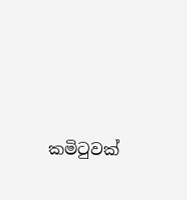කමිටුවක්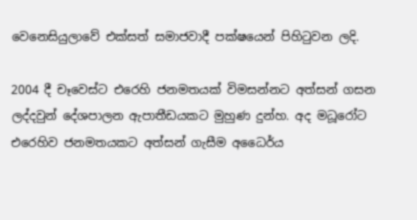වෙනෙසියුලාවේ එක්සත් සමාජවාදී පක්ෂයෙන් පිහිටුවන ලදි.

2004 දී චෑවෙස්ට එරෙහි ජනමතයක් විමසන්නට අත්සන් ගසන ලද්දවුන් දේශපාලන ඇපාතීඩයකට මුහුණ දුන්හ. අද මධූරෝට එරෙහිව ජනමතයකට අත්සන් ගැසීම අධෛර්ය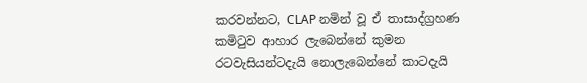කරවන්නට, CLAP නමින් වූ ඒ තාසාද්ග්‍රහණ කමිටුව ආහාර ලැබෙන්නේ කුමන රටවැසියන්ටදැයි නොලැබෙන්නේ කාටදැයි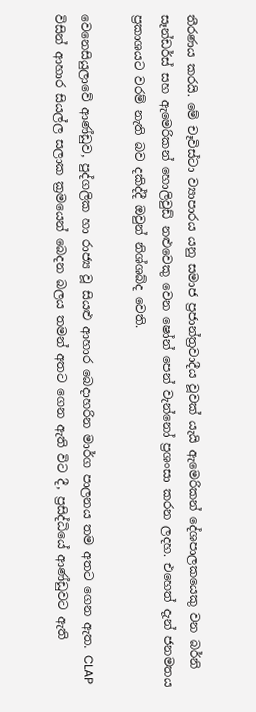තීරණය කරයි. මේ චෑවිස්ටා ව්‍යාපාරය යනු සමාජ ප්‍රජාන්ත්‍රවාදීය වූවක් යැයි ඇමෙරිකන් දේශපාලකයෙකු වන බර්නි සෑන්ඩර්ස් සහ ඇමෙරිකන් හොලිවුඩ් නළුවෙකු වෙන ෂෝන් පෙන් වැන්නෝ ප්‍රශංසා කරන ලදහ. එහෙත් දැන් ජනමතය ප්‍රකාශයට වරම් නැති බව දකිද්දී ඔවුන් නිශ්ශබ්ද වෙති.

වෙනෙසියුලාවේ ආණ්ඩුව, පුද්ගලික හා රාජ්‍ය වූ සියළු ආහාර බෙදාහරින මාර්ග පාලනය තම අතට ගෙන ඇත. CLAP විසින් ආහාර සියල්ල සලාක ක්‍රමයෙන් බෙදන බලය තමන් අතට ගෙන ඇති විට දී, ප්‍රසිද්ධියේ ආණ්ඩුවට ඇති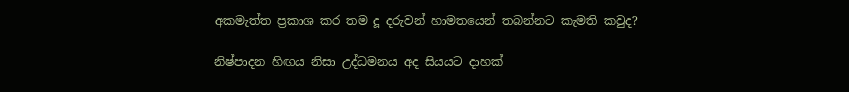අකමැත්ත ප්‍රකාශ කර තම දූ දරුවන් හාමතයෙන් තබන්නට කැමති කවුද?

නිෂ්පාදන හිඟය නිසා උද්ධමනය අද සියයට දාහක්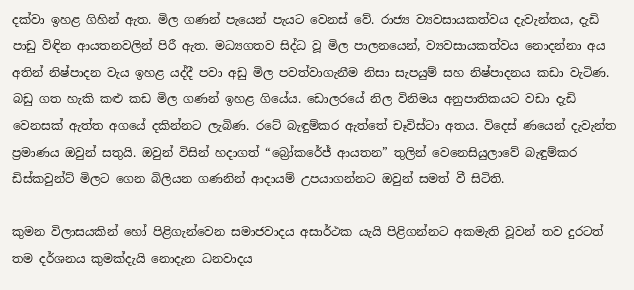දක්වා ඉහළ ගිහින් ඇත. මිල ගණන් පැයෙන් පැයට වෙනස් වේ. රාජ්‍ය ව්‍යවසායකත්වය දැවැන්තය, දැඩි පාඩු විඳින ආයතනවලින් පිරී ඇත. මධ්‍යගතව සිද්ධ වූ මිල පාලනයෙන්, ව්‍යවසායකත්වය නොදන්නා අය අතින් නිෂ්පාදන වැය ඉහළ යද්දී පවා අඩු මිල පවත්වාගැනීම නිසා සැපයුම් සහ නිෂ්පාදනය කඩා වැටිණ. බඩු ගත හැකි කළු කඩ මිල ගණන් ඉහළ ගියේය. ඩොලරයේ නිල විනිමය අනුපාතිකයට වඩා දැඩි වෙනසක් ඇත්ත අගයේ දකින්නට ලැබිණ. රටේ බැඳුම්කර ඇත්තේ චෑවිස්ටා අතය. විදෙස් ණයෙන් දැවැන්ත ප්‍රමාණය ඔවුන් සතුයි. ඔවුන් විසින් හදාගත් “බ්‍රෝකරේජ් ආයතන” තුලින් වෙනෙසියුලාවේ බැඳුම්කර ඩිස්කවුන්ට් මිලට ගෙන බිලියන ගණනින් ආදායම් උපයාගන්නට ඔවුන් සමත් වී සිටිති.

කුමන විලාසයකින් හෝ පිළිගැන්වෙන සමාජවාදය අසාර්ථක යැයි පිළිගන්නට අකමැති වූවන් තව දුරටත් තම දර්ශනය කුමක්දැයි නොදැන ධනවාදය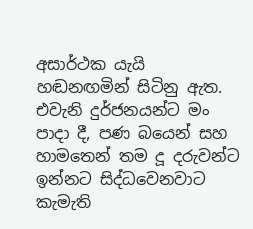අසාර්ථක යැයි හඬනඟමින් සිටිනු ඇත. එවැනි දුර්ජනයන්ට මං පාදා දී, පණ බයෙන් සහ හාමතෙන් තම දූ දරුවන්ට ඉන්නට සිද්ධවෙනවාට කැමැති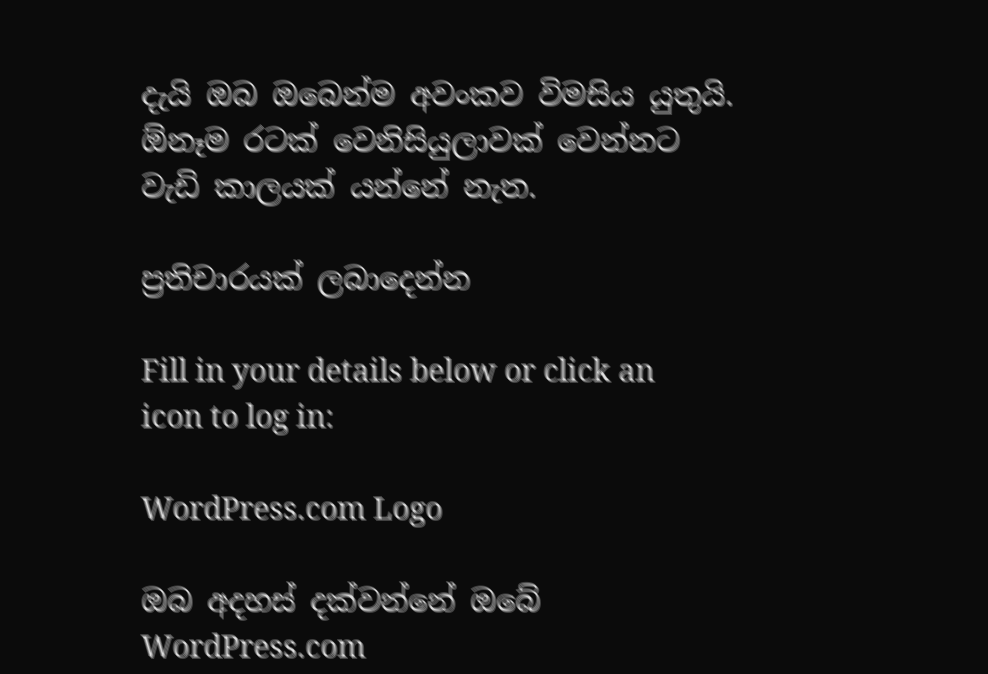දැයි ඔබ ඔබෙන්ම අවංකව විමසිය යුතුයි. ඕනෑම රටක් වෙනිසියුලාවක් වෙන්නට වැඩි කාලයක් යන්නේ නැත.

ප්‍රතිචාරයක් ලබාදෙන්න

Fill in your details below or click an icon to log in:

WordPress.com Logo

ඔබ අදහස් දක්වන්නේ ඔබේ WordPress.com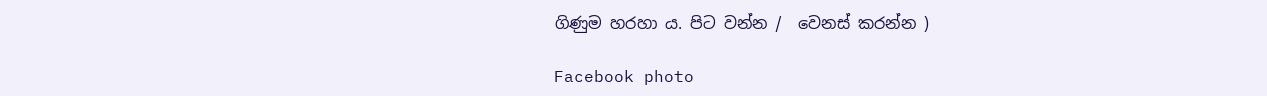ගිණුම හරහා ය. පිට වන්න /  වෙනස් කරන්න )

Facebook photo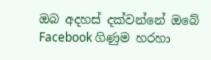ඔබ අදහස් දක්වන්නේ ඔබේ Facebook ගිණුම හරහා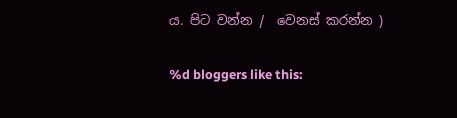ය. පිට වන්න /  වෙනස් කරන්න )

%d bloggers like this: